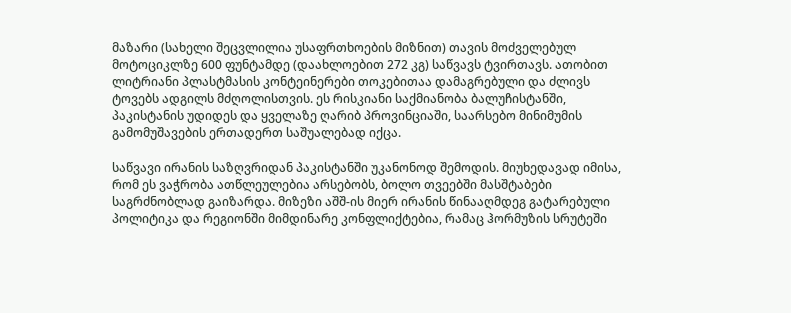მაზარი (სახელი შეცვლილია უსაფრთხოების მიზნით) თავის მოძველებულ მოტოციკლზე 600 ფუნტამდე (დაახლოებით 272 კგ) საწვავს ტვირთავს. ათობით ლიტრიანი პლასტმასის კონტეინერები თოკებითაა დამაგრებული და ძლივს ტოვებს ადგილს მძღოლისთვის. ეს რისკიანი საქმიანობა ბალუჩისტანში, პაკისტანის უდიდეს და ყველაზე ღარიბ პროვინციაში, საარსებო მინიმუმის გამომუშავების ერთადერთ საშუალებად იქცა.

საწვავი ირანის საზღვრიდან პაკისტანში უკანონოდ შემოდის. მიუხედავად იმისა, რომ ეს ვაჭრობა ათწლეულებია არსებობს, ბოლო თვეებში მასშტაბები საგრძნობლად გაიზარდა. მიზეზი აშშ-ის მიერ ირანის წინააღმდეგ გატარებული პოლიტიკა და რეგიონში მიმდინარე კონფლიქტებია, რამაც ჰორმუზის სრუტეში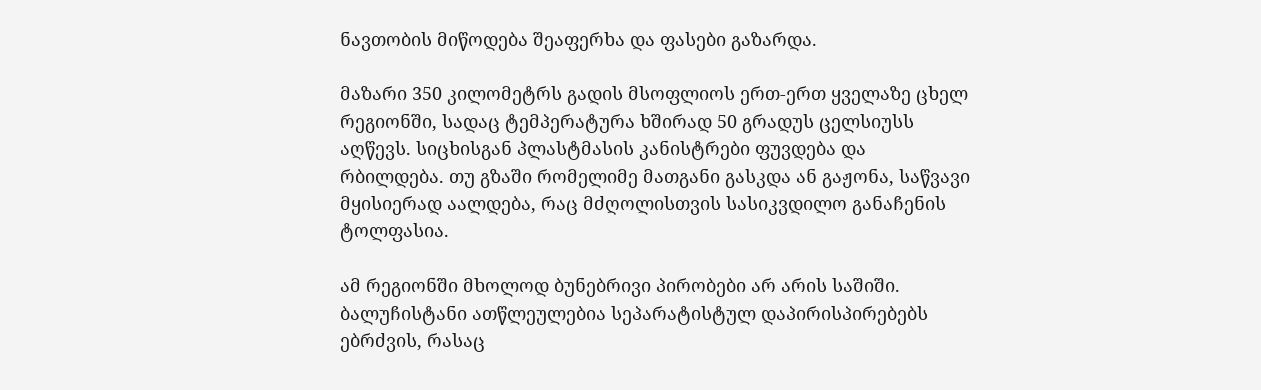ნავთობის მიწოდება შეაფერხა და ფასები გაზარდა.

მაზარი 350 კილომეტრს გადის მსოფლიოს ერთ-ერთ ყველაზე ცხელ რეგიონში, სადაც ტემპერატურა ხშირად 50 გრადუს ცელსიუსს აღწევს. სიცხისგან პლასტმასის კანისტრები ფუვდება და რბილდება. თუ გზაში რომელიმე მათგანი გასკდა ან გაჟონა, საწვავი მყისიერად აალდება, რაც მძღოლისთვის სასიკვდილო განაჩენის ტოლფასია.

ამ რეგიონში მხოლოდ ბუნებრივი პირობები არ არის საშიში. ბალუჩისტანი ათწლეულებია სეპარატისტულ დაპირისპირებებს ებრძვის, რასაც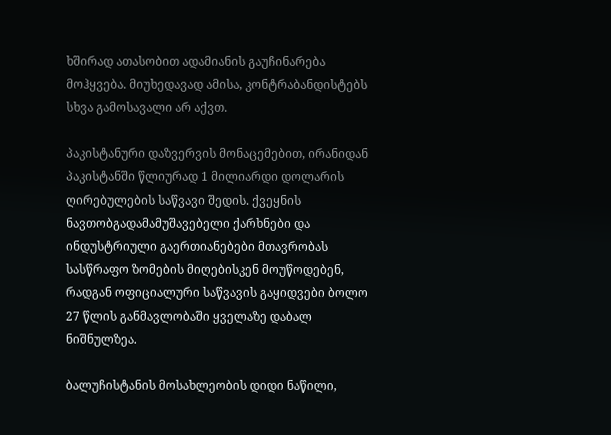ხშირად ათასობით ადამიანის გაუჩინარება მოჰყვება. მიუხედავად ამისა, კონტრაბანდისტებს სხვა გამოსავალი არ აქვთ.

პაკისტანური დაზვერვის მონაცემებით, ირანიდან პაკისტანში წლიურად 1 მილიარდი დოლარის ღირებულების საწვავი შედის. ქვეყნის ნავთობგადამამუშავებელი ქარხნები და ინდუსტრიული გაერთიანებები მთავრობას სასწრაფო ზომების მიღებისკენ მოუწოდებენ, რადგან ოფიციალური საწვავის გაყიდვები ბოლო 27 წლის განმავლობაში ყველაზე დაბალ ნიშნულზეა.

ბალუჩისტანის მოსახლეობის დიდი ნაწილი,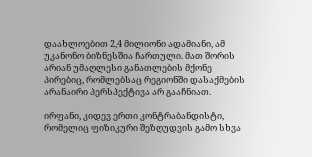დაახლოებით 2,4 მილიონი ადამიანი, ამ უკანონო ბიზნესშია ჩართული. მათ შორის არიან უმაღლესი განათლების მქონე პირებიც, რომლებსაც რეგიონში დასაქმების არანაირი პერსპექტივა არ გააჩნიათ.

ირფანი, კიდევ ერთი კონტრაბანდისტი, რომელიც ფიზიკური შეზღუდვის გამო სხვა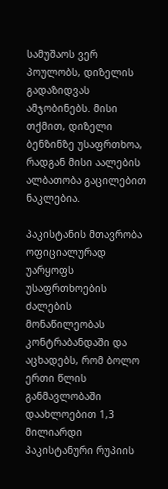სამუშაოს ვერ პოულობს, დიზელის გადაზიდვას ამჯობინებს. მისი თქმით, დიზელი ბენზინზე უსაფრთხოა, რადგან მისი აალების ალბათობა გაცილებით ნაკლებია.

პაკისტანის მთავრობა ოფიციალურად უარყოფს უსაფრთხოების ძალების მონაწილეობას კონტრაბანდაში და აცხადებს, რომ ბოლო ერთი წლის განმავლობაში დაახლოებით 1,3 მილიარდი პაკისტანური რუპიის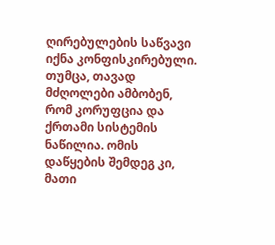ღირებულების საწვავი იქნა კონფისკირებული. თუმცა, თავად მძღოლები ამბობენ, რომ კორუფცია და ქრთამი სისტემის ნაწილია. ომის დაწყების შემდეგ კი, მათი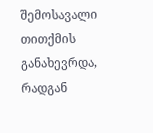შემოსავალი თითქმის განახევრდა, რადგან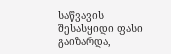საწვავის შესასყიდი ფასი გაიზარდა,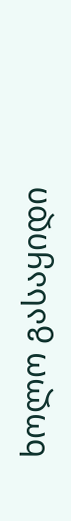ხოლო გასაყიდი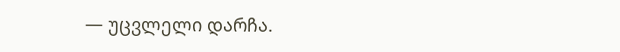— უცვლელი დარჩა.